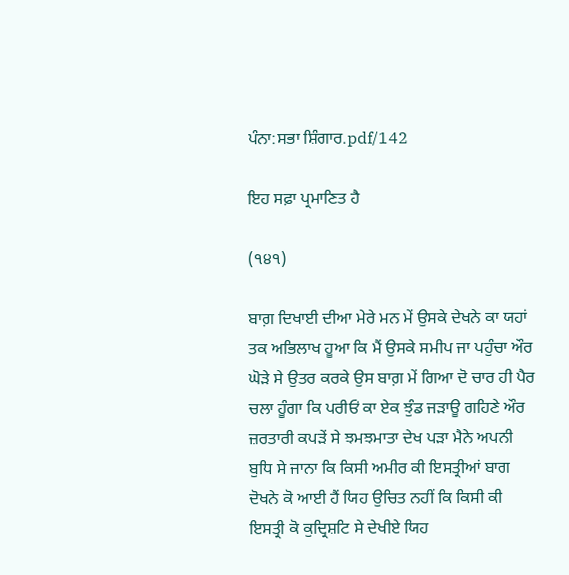ਪੰਨਾ:ਸਭਾ ਸ਼ਿੰਗਾਰ.pdf/142

ਇਹ ਸਫ਼ਾ ਪ੍ਰਮਾਣਿਤ ਹੈ

(੧੪੧)

ਬਾਗ਼ ਦਿਖਾਈ ਦੀਆ ਮੇਰੇ ਮਨ ਮੇਂ ਉਸਕੇ ਦੇਖਨੇ ਕਾ ਯਹਾਂ ਤਕ ਅਭਿਲਾਖ ਹੂਆ ਕਿ ਮੈਂ ਉਸਕੇ ਸਮੀਪ ਜਾ ਪਹੁੰਚਾ ਔਰ ਘੋੜੇ ਸੇ ਉਤਰ ਕਰਕੇ ਉਸ ਬਾਗ਼ ਮੇਂ ਗਿਆ ਦੋ ਚਾਰ ਹੀ ਪੈਰ ਚਲਾ ਹੂੰਗਾ ਕਿ ਪਰੀਓਂ ਕਾ ਏਕ ਝੁੰਡ ਜੜਾਊ ਗਹਿਣੇ ਔਰ ਜ਼ਰਤਾਰੀ ਕਪੜੇਂ ਸੇ ਝਮਝਮਾਤਾ ਦੇਖ ਪੜਾ ਮੈਨੇ ਅਪਨੀ ਬੁਧਿ ਸੇ ਜਾਨਾ ਕਿ ਕਿਸੀ ਅਮੀਰ ਕੀ ਇਸਤ੍ਰੀਆਂ ਬਾਗ ਦੋਖਨੇ ਕੋ ਆਈ ਹੈਂ ਯਿਹ ਉਚਿਤ ਨਹੀਂ ਕਿ ਕਿਸੀ ਕੀ ਇਸਤ੍ਰੀ ਕੋ ਕੁਦ੍ਰਿਸ਼ਟਿ ਸੇ ਦੇਖੀਏ ਯਿਹ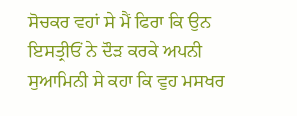ਸੋਚਕਰ ਵਹਾਂ ਸੇ ਮੈਂ ਫਿਰਾ ਕਿ ਉਨ ਇਸਤ੍ਰੀਓਂ ਨੇ ਦੌੜ ਕਰਕੇ ਅਪਨੀ ਸੁਆਮਿਨੀ ਸੇ ਕਹਾ ਕਿ ਵੁਹ ਮਸਖਰ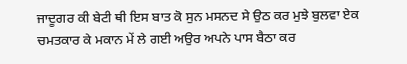ਜਾਦੂਗਰ ਕੀ ਬੇਟੀ ਥੀ ਇਸ ਬਾਤ ਕੋ ਸੁਨ ਮਸਨਦ ਸੇ ਉਠ ਕਰ ਮੁਝੇ ਬੁਲਵਾ ਏਕ ਚਮਤਕਾਰ ਕੇ ਮਕਾਨ ਮੇਂ ਲੇ ਗਈ ਅਉਰ ਅਪਨੇ ਪਾਸ ਬੈਠਾ ਕਰ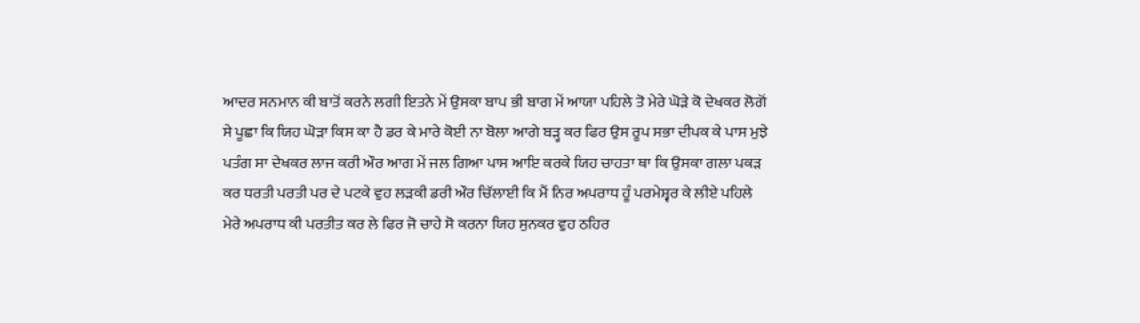ਆਦਰ ਸਨਮਾਨ ਕੀ ਬਾਤੋਂ ਕਰਨੇ ਲਗੀ ਇਤਨੇ ਮੇਂ ਉਸਕਾ ਬਾਪ ਭੀ ਬਾਗ ਮੇਂ ਆਯਾ ਪਹਿਲੇ ਤੋ ਮੇਰੇ ਘੋੜੇ ਕੋ ਦੇਖਕਰ ਲੋਗੋਂ ਸੇ ਪੂਛਾ ਕਿ ਯਿਹ ਘੋੜਾ ਕਿਸ ਕਾ ਹੈ ਡਰ ਕੇ ਮਾਰੇ ਕੋਈ ਨਾ ਬੋਲਾ ਆਗੇ ਬੜ੍ਹ ਕਰ ਫਿਰ ਉਸ ਰੂਪ ਸਭਾ ਦੀਪਕ ਕੇ ਪਾਸ ਮੁਝੇ ਪਤੰਗ ਸਾ ਦੇਖਕਰ ਲਾਜ ਕਰੀ ਔਰ ਆਗ ਮੇਂ ਜਲ ਗਿਆ ਪਾਸ ਆਇ ਕਰਕੇ ਯਿਹ ਚਾਹਤਾ ਥਾ ਕਿ ਉਸਕਾ ਗਲਾ ਪਕੜ ਕਰ ਧਰਤੀ ਪਰਤੀ ਪਰ ਦੇ ਪਟਕੇ ਵੁਹ ਲੜਕੀ ਡਰੀ ਔਰ ਚਿੱਲਾਈ ਕਿ ਮੈਂ ਨਿਰ ਅਪਰਾਧ ਹੂੰ ਪਰਮੇਸ਼੍ਵਰ ਕੇ ਲੀਏ ਪਹਿਲੇ ਮੇਰੇ ਅਪਰਾਧ ਕੀ ਪਰਤੀਤ ਕਰ ਲੇ ਫਿਰ ਜੋ ਚਾਹੇ ਸੋ ਕਰਨਾ ਯਿਹ ਸੁਨਕਰ ਵੁਹ ਠਹਿਰ